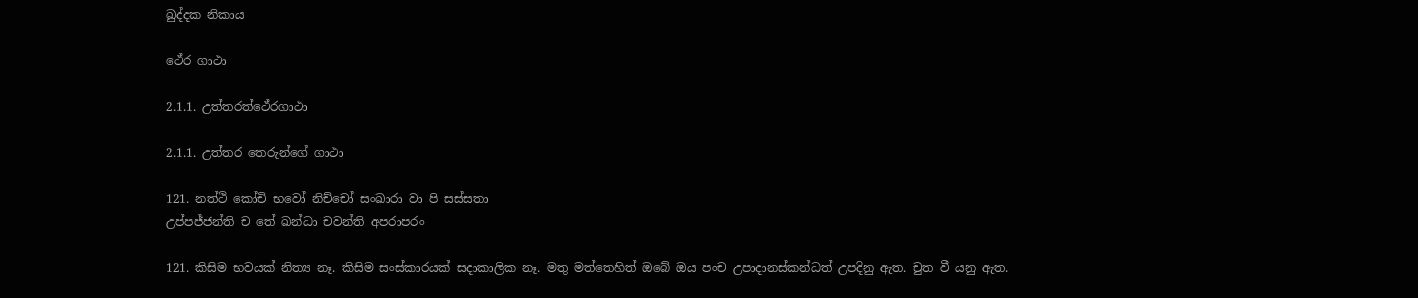ඛුද්දක නිකාය

ථේර ගාථා

2.1.1. උත්තරත්ථේරගාථා

2.1.1. උත්තර තෙරුන්ගේ ගාථා

121. නත්ථි කෝචි භවෝ නිච්චෝ සංඛාරා වා පි සස්සතා
උප්පජ්ජන්ති ච තේ ඛන්ධා චවන්ති අපරාපරං

121. කිසිම භවයක් නිත්‍ය නෑ. කිසිම සංස්කාරයක් සදාකාලික නෑ. මතු මත්තෙහිත් ඔබේ ඔය පංච උපාදානස්කන්ධත් උපදිනු ඇත. චුත වී යනු ඇත.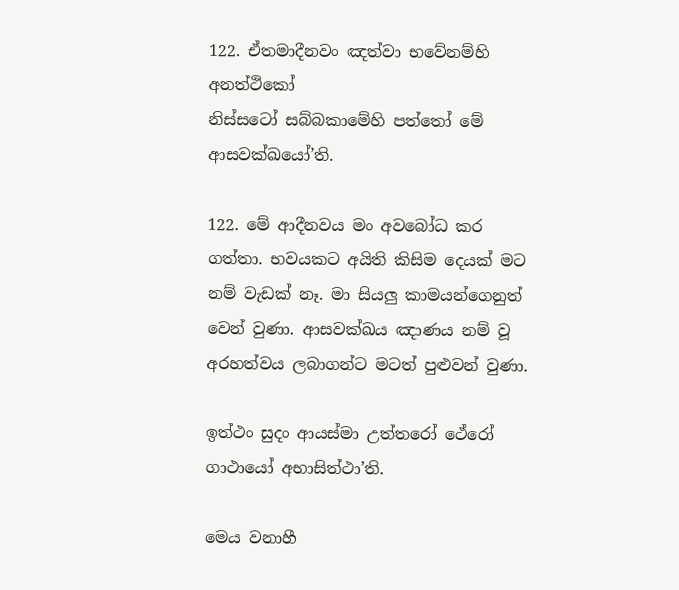122. ඒතමාදීනවං ඤත්වා භවේනම්හි අනත්ථිකෝ
නිස්සටෝ සබ්බකාමේහි පත්තෝ මේ ආසවක්ඛයෝ’ති.

122. මේ ආදීනවය මං අවබෝධ කර ගත්තා. භවයකට අයිති කිසිම දෙයක් මට නම් වැඩක් නෑ. මා සියලු කාමයන්ගෙනුත් වෙන් වුණා. ආසවක්ඛය ඤාණය නම් වූ අරහත්වය ලබාගන්ට මටත් පුළුවන් වුණා.

ඉත්ථං සුදං ආයස්මා උත්තරෝ ථේරෝ ගාථායෝ අභාසිත්ථා’ති.

මෙය වනාහී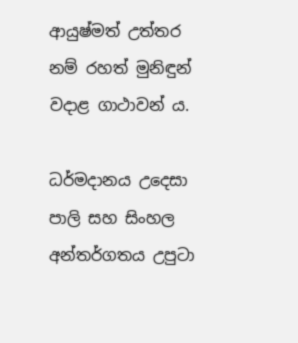ආයුෂ්මත් උත්තර නම් රහත් මුනිඳුන් වදාළ ගාථාවන් ය.

ධර්මදානය උදෙසා පාලි සහ සිංහල අන්තර්ගතය උපුටා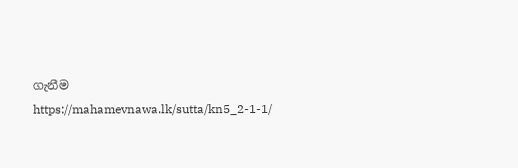ගැනීම https://mahamevnawa.lk/sutta/kn5_2-1-1/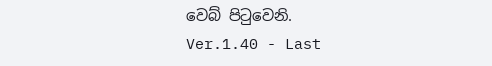වෙබ් පිටුවෙනි.
Ver.1.40 - Last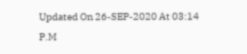Updated On 26-SEP-2020 At 03:14 P.M